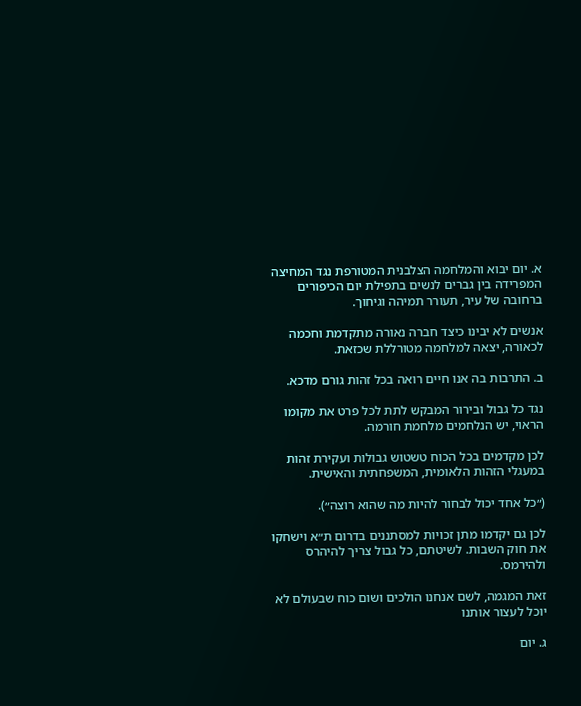א. יום יבוא והמלחמה הצלבנית המטורפת נגד המחיצה המפרידה בין גברים לנשים בתפילת יום הכיפורים ברחובה של עיר, תעורר תמיהה וגיחוך.

אנשים לא יבינו כיצד חברה נאורה מתקדמת וחכמה לכאורה, יצאה למלחמה מטורללת שכזאת.

ב. התרבות בה אנו חיים רואה בכל זהות גורם מדכא.

נגד כל גבול ובירור המבקש לתת לכל פרט את מקומו הראוי, יש הנלחמים מלחמת חורמה.

לכן מקדמים בכל הכוח טשטוש גבולות ועקירת זהות במעגלי הזהות הלאומית, המשפחתית והאישית.

(״כל אחד יכול לבחור להיות מה שהוא רוצה״).

לכן גם יקדמו מתן זכויות למסתננים בדרום ת״א וישחקו את חוק השבות. לשיטתם, כל גבול צריך להיהרס ולהירמס.

זאת המגמה, לשם אנחנו הולכים ושום כוח שבעולם לא יוכל לעצור אותנו

ג. יום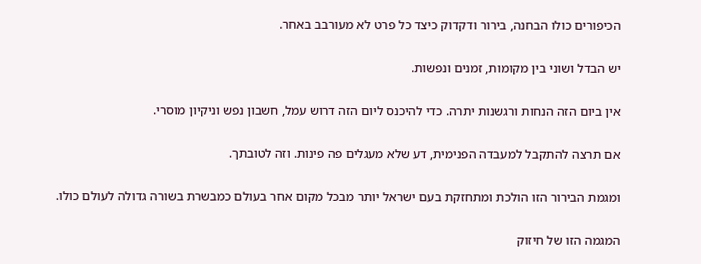הכיפורים כולו הבחנה, בירור ודקדוק כיצד כל פרט לא מעורבב באחר.

יש הבדל ושוני בין מקומות, זמנים ונפשות.

אין ביום הזה הנחות ורגשנות יתרה. כדי להיכנס ליום הזה דרוש עמל, חשבון נפש וניקיון מוסרי.

אם תרצה להתקבל למעבדה הפנימית, דע שלא מעגלים פה פינות. וזה לטובתך.

ומגמת הבירור הזו הולכת ומתחזקת בעם ישראל יותר מבכל מקום אחר בעולם כמבשרת בשורה גדולה לעולם כולו.

המגמה הזו של חיזוק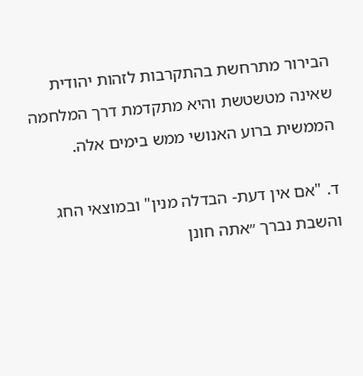הבירור מתרחשת בהתקרבות לזהות יהודית שאינה מטשטשת והיא מתקדמת דרך המלחמה הממשית ברוע האנושי ממש בימים אלה.

ד. "אם אין דעת- הבדלה מנין" ובמוצאי החג והשבת נברך ״אתה חונן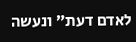לאדם דעת״ ונעשה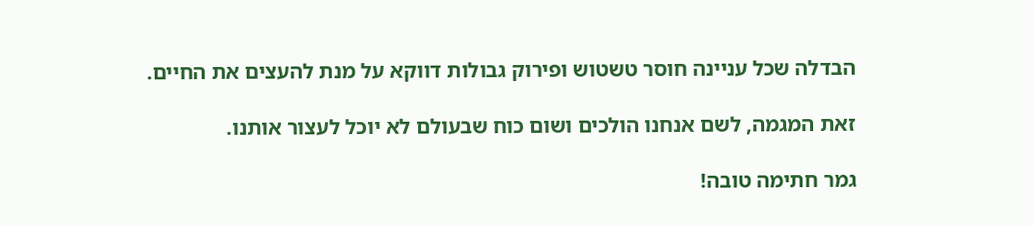הבדלה שכל עניינה חוסר טשטוש ופירוק גבולות דווקא על מנת להעצים את החיים.

זאת המגמה, לשם אנחנו הולכים ושום כוח שבעולם לא יוכל לעצור אותנו.

גמר חתימה טובה!